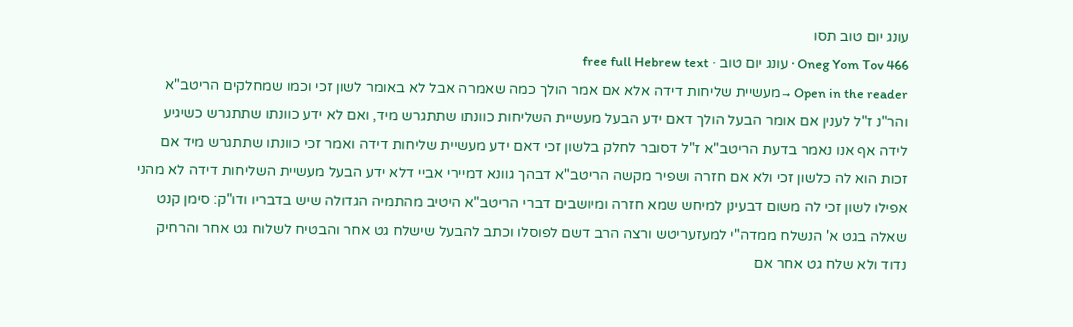עונג יום טוב תסו
Oneg Yom Tov 466 · עונג יום טוב · free full Hebrew text
Open in the reader →מעשיית שליחות דידה אלא אם אמר הולך כמה שאמרה אבל לא באומר לשון זכי וכמו שמחלקים הריטב"א והר"נ ז"ל לענין אם אומר הבעל הולך דאם ידע הבעל מעשיית השליחות כוונתו שתתגרש מיד, ואם לא ידע כוונתו שתתגרש כשיגיע לידה אף אנו נאמר בדעת הריטב"א ז"ל דסובר לחלק בלשון זכי דאם ידע מעשיית שליחות דידה ואמר זכי כוונתו שתתגרש מיד אם זכות הוא לה כלשון זכי ולא אם חזרה ושפיר מקשה הריטב"א דבהך גוונא דמיירי אביי דלא ידע הבעל מעשיית השליחות דידה לא מהני אפילו לשון זכי לה משום דבעינן למיחש שמא חזרה ומיושבים דברי הריטב"א היטיב מהתמיה הגדולה שיש בדבריו ודו"ק: סימן קנט שאלה בגט א' הנשלח ממדה"י למעזעריטש ורצה הרב דשם לפוסלו וכתב להבעל שישלח גט אחר והבטיח לשלוח גט אחר והרחיק נדוד ולא שלח גט אחר אם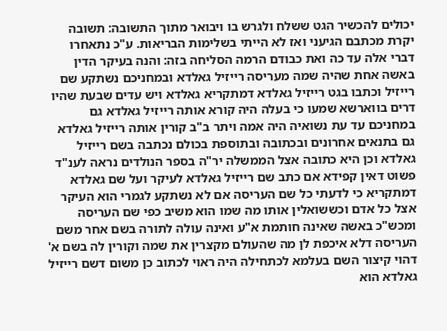יכולים להכשיר הגט ששלח ולגרש בו ויבואר מתוך התשובה: תשובה יקרת מכתבם הגיעני ואז לא הייתי בשלימות הבריאות. ע"כ נתאחרו דברי אלה עד כה ואת כבודם הרמה הסליחה בזה: והנה בעיקר הדין באשה אחת שהיה שמה מעריסה רייזיל גאלדא ובמחניכם נשתקע שם רייזיל וכתבו בגט רייזיל גאלדא דמתקריא גאלדא ויש עדים שבעת שהיו דרים בווארשא שמעו כי בעלה היה קורא אותה רייזיל גאלדא גם במחניכם עד עת נשואיה היה אמה ויתר ב"ב קורין אותה רייזיל גאלדא גם בתנאים אחרונים ובכתובה ובתוספת בכולם נכתבה בשם רייזיל גאלדא וכן היא כתובה אצל הממשלה יר"ה בספר הנולדים נראה לענ"ד פשוט דאין קפידא אם כתב שם רייזיל גאלדא לעיקר ועל שם גאלדא דמתקריא כי לדעתי כל שם העריסה אם לא נשתקע לגמרי הוא העיקר אצל כל אדם וכששואלין אותו מה שמו הוא משיב כפי שם העריסה ומכש"כ באשה שאינה חותמת א"ע ואינה עולה לתורה בשם אחר משם העריסה דלא איכפת לן מה שהעולם מקצרין את שמה וקורין לה בשם א' דהוי קיצור השם בעלמא לכתחילה היה ראוי לכתוב כן משום דשם רייזיל גאלדא הוא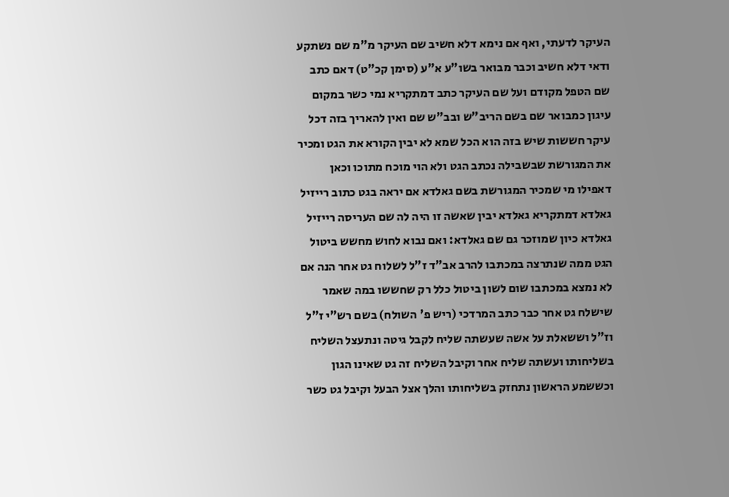העיקר לדעתי, ואף אם נימא דלא חשיב שם העיקר מ"מ שם נשתקע ודאי דלא חשיב וכבר מבואר בשו"ע א"ע (סימן קכ"ט) דאם כתב שם הטפל מקודם ועל שם העיקר כתב דמתקריא נמי כשר במקום עיגון כמבואר שם בשם הריב"ש ובב"ש שם ואין להאריך בזה דכל עיקר חששות שיש בזה הוא הכל שמא לא יבין הקורא את הגט ומכיר את המגורשת שבשבילה נכתב הגט ולא הוי מוכח מתוכו וכאן דאפילו מי שמכיר המגורשת בשם גאלדא אם יראה בגט כתוב רייזיל גאלדא דמתקריא גאלדא יבין שאשה זו היה לה שם העריסה רייזיל גאלדא כיון שמוזכר גם שם גאלדא: ואם נבוא לחוש מחשש ביטול הגט ממה שנתרצה במכתבו להרב אב"ד ז"ל לשלוח גט אחר הנה אם לא נמצא במכתבו שום לשון ביטול כלל רק שחששו במה שאמר שישלח גט אחר כבר כתב המרדכי (ריש פ' השולח) בשם רש"י ז"ל וז"ל וששאלת על אשה שעשתה שליח לקבל גיטה ונתעצל השליח בשליחותו ועשתה שליח אחר וקיבל השליח זה גט שאינו הגון וכששמע הראשון נתחזק בשליחותו והלך אצל הבעל וקיבל גט כשר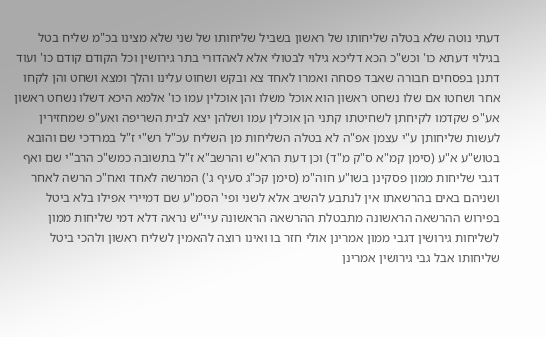דעתי נוטה שלא בטלה שליחותו של ראשון בשביל שליחותו של שני שלא מצינו בכ"מ שליח בטל בגילוי דעתא כו' וכש"כ הכא דליכא גילוי לבטולי אלא לאהדורי בתר גירושין וכל הקודם קודם כו' ועוד דתנן בפסחים חבורה שאבד פסחה ואמרו לאחד צא ובקש ושחוט עלינו והלך ומצא ושחט והן לקחו אחר ושחטו אם שלו נשחט ראשון הוא אוכל משלו והן אוכלין עמו כו' אלמא היכא דשלו נשחט ראשון אע"פ שקדמו לקיחתן לשחיטתו קתני הן אוכלין עמו ושלהן יצא לבית השריפה ואע"פ שמחזירין לעשות שליחותן ע"י עצמן אפ"ה לא בטלה השליחות מן השליח עכ"ל רש"י ז"ל במרדכי שם והובא בטוש"ע א"ע (סימן קמ"א ס"ק מ"ד) וכן דעת הרא"ש והרשב"א ז"ל בתשובה כמש"כ הרב"י שם ואף דגבי שליחות ממון פסקינן בשו"ע חוה"מ (סימן קכ"ג סעיף ג') המרשה לאחד ואח"כ הרשה לאחר ושניהם באים בהרשאתו אין לנתבע להשיב אלא לשני ופי' הסמ"ע שם דמיירי אפילו בלא ביטל בפירוש ההרשאה הראשונה מתבטלת ההרשאה הראשונה עיי"ש נראה דלא דמי שליחות ממון לשליחות גירושין דגבי ממון אמרינן אולי חזר בו ואינו רוצה להאמין לשליח ראשון ולהכי ביטל שליחותו אבל גבי גירושין אמרינן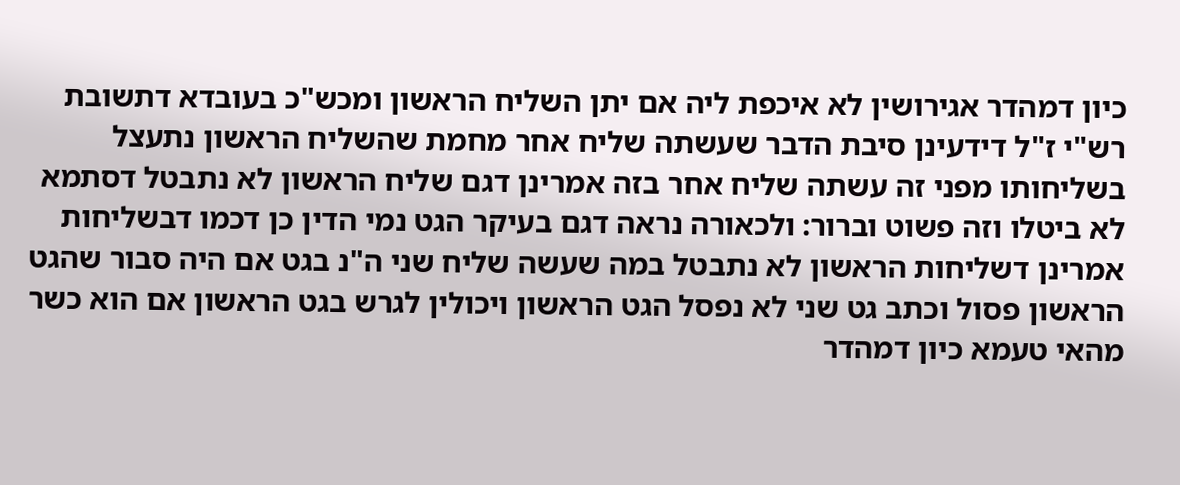כיון דמהדר אגירושין לא איכפת ליה אם יתן השליח הראשון ומכש"כ בעובדא דתשובת רש"י ז"ל דידעינן סיבת הדבר שעשתה שליח אחר מחמת שהשליח הראשון נתעצל בשליחותו מפני זה עשתה שליח אחר בזה אמרינן דגם שליח הראשון לא נתבטל דסתמא לא ביטלו וזה פשוט וברור: ולכאורה נראה דגם בעיקר הגט נמי הדין כן דכמו דבשליחות אמרינן דשליחות הראשון לא נתבטל במה שעשה שליח שני ה"נ בגט אם היה סבור שהגט הראשון פסול וכתב גט שני לא נפסל הגט הראשון ויכולין לגרש בגט הראשון אם הוא כשר מהאי טעמא כיון דמהדר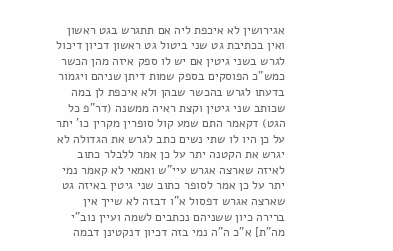אגירושין לא איכפת ליה אם תתגרש בגט ראשון ואין בכתיבת גט שני ביטול גט ראשון דכיון דיכול לגרש בשני גיטין אם יש לו ספק איזה מהן הכשר כמש"כ הפוסקים בספק שמות דיתן שניהם ויגמור בדעתו לגרש בהכשר שבהן ולא איכפת לן במה שכותב שני גיטין וקצת ראיה ממשנה (דר"פ כל הגט) דקאמר התם שמע קול סופרין מקרין כו' יתר על כן היו לו שתי נשים כתב לגרש את הגדולה לא יגרש את הקטנה יתר על כן אמר ללבלר כתוב לאיזה שארצה אגרש עיי"ש ואמאי לא קאמר נמי יתר על כן אמר לסופר כתוב שני גיטין באיזה גט שארצה אגרש דפסול א"ו דבזה לא שייך אין ברירה כיון ששניהם נכתבים לשמה ועיין נוב"י מה"ת] א"כ ה"ה נמי בזה דכיון דנקטינן דבמה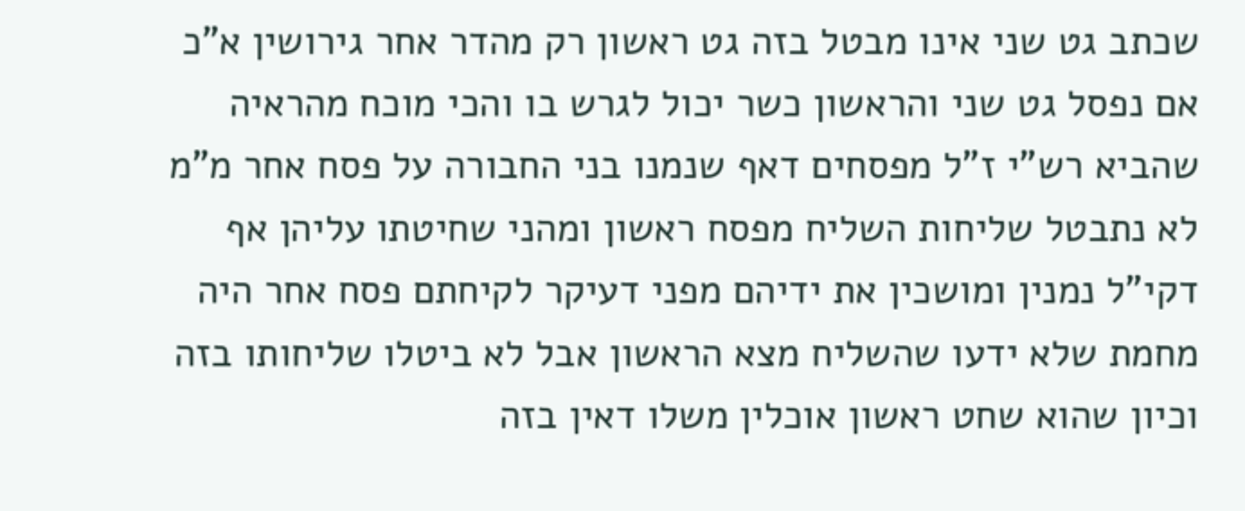שכתב גט שני אינו מבטל בזה גט ראשון רק מהדר אחר גירושין א"כ אם נפסל גט שני והראשון כשר יכול לגרש בו והכי מוכח מהראיה שהביא רש"י ז"ל מפסחים דאף שנמנו בני החבורה על פסח אחר מ"מ לא נתבטל שליחות השליח מפסח ראשון ומהני שחיטתו עליהן אף דקי"ל נמנין ומושכין את ידיהם מפני דעיקר לקיחתם פסח אחר היה מחמת שלא ידעו שהשליח מצא הראשון אבל לא ביטלו שליחותו בזה וכיון שהוא שחט ראשון אוכלין משלו דאין בזה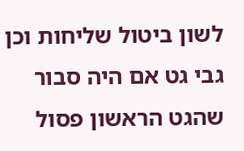לשון ביטול שליחות וכן גבי גט אם היה סבור שהגט הראשון פסול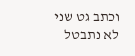וכתב גט שני לא נתבטל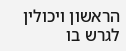הראשון ויכולין לגרש בו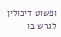ופשוט דיכולין לגרש בו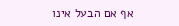אף אם הבעל אינו